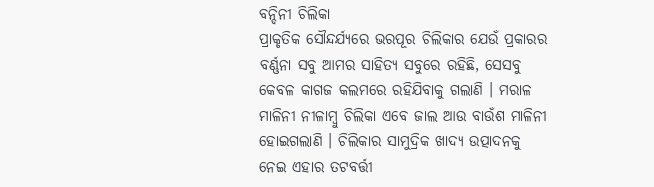ବନ୍ଦିନୀ ଚିଲିକା
ପ୍ରାକୃତିକ ସୌନ୍ଦର୍ଯ୍ୟରେ ଭରପୂର ଚିଲିକାର ଯେଉଁ ପ୍ରକାରର ବର୍ଣ୍ଣନା ସବୁ ଆମର ସାହିତ୍ୟ ସବୁରେ ରହିଛି, ସେସବୁ କେବଳ କାଗଜ କଲମରେ ରହିଯିବାକୁ ଗଲାଣି । ମରାଳ ମାଳିନୀ ନୀଳାମ୍ବୁ ଚିଲିକା ଏବେ ଜାଲ ଆଉ ବାଉଁଶ ମାଳିନୀ ହୋଇଗଲାଣି । ଚିଲିକାର ସାମୁଦ୍ରିକ ଖାଦ୍ୟ ଉତ୍ପାଦନକୁ ନେଇ ଏହାର ତଟବର୍ତ୍ତୀ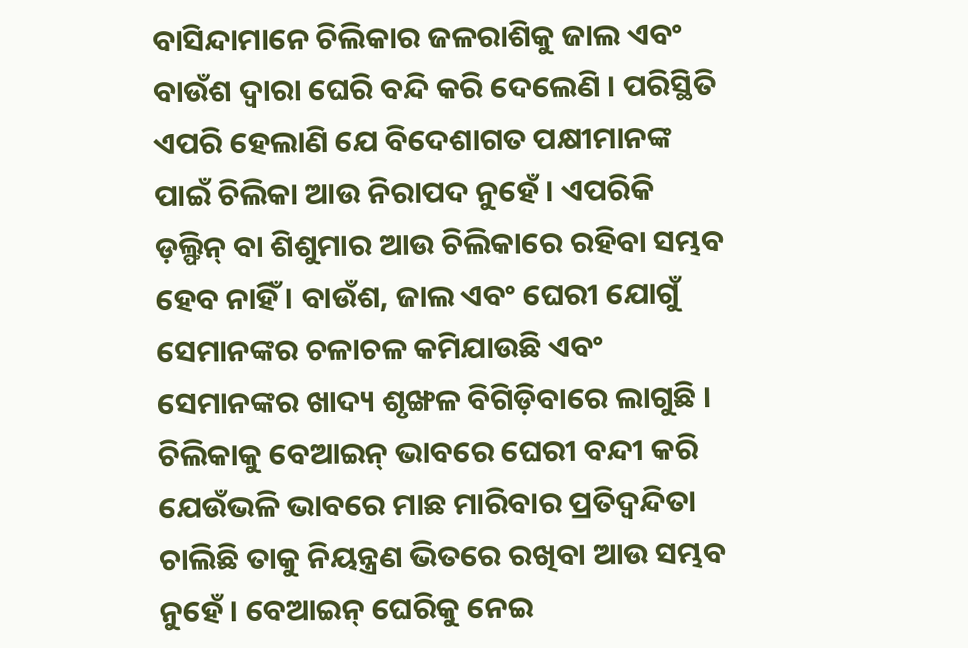ବାସିନ୍ଦାମାନେ ଚିଲିକାର ଜଳରାଶିକୁ ଜାଲ ଏବଂ ବାଉଁଶ ଦ୍ୱାରା ଘେରି ବନ୍ଦି କରି ଦେଲେଣି । ପରିସ୍ଥିତି ଏପରି ହେଲାଣି ଯେ ବିଦେଶାଗତ ପକ୍ଷୀମାନଙ୍କ ପାଇଁ ଚିଲିକା ଆଉ ନିରାପଦ ନୁହେଁ । ଏପରିକି ଡ଼ଲ୍ଫିନ୍ ବା ଶିଶୁମାର ଆଉ ଚିଲିକାରେ ରହିବା ସମ୍ଭବ ହେବ ନାହିଁ । ବାଉଁଶ, ଜାଲ ଏବଂ ଘେରୀ ଯୋଗୁଁ ସେମାନଙ୍କର ଚଳାଚଳ କମିଯାଉଛି ଏବଂ ସେମାନଙ୍କର ଖାଦ୍ୟ ଶୃଙ୍ଖଳ ବିଗିଡ଼ିବାରେ ଲାଗୁଛି । ଚିଲିକାକୁ ବେଆଇନ୍ ଭାବରେ ଘେରୀ ବନ୍ଦୀ କରି ଯେଉଁଭଳି ଭାବରେ ମାଛ ମାରିବାର ପ୍ରତିଦ୍ୱନ୍ଦିତା ଚାଲିଛି ତାକୁ ନିୟନ୍ତ୍ରଣ ଭିତରେ ରଖିବା ଆଉ ସମ୍ଭବ ନୁହେଁ । ବେଆଇନ୍ ଘେରିକୁ ନେଇ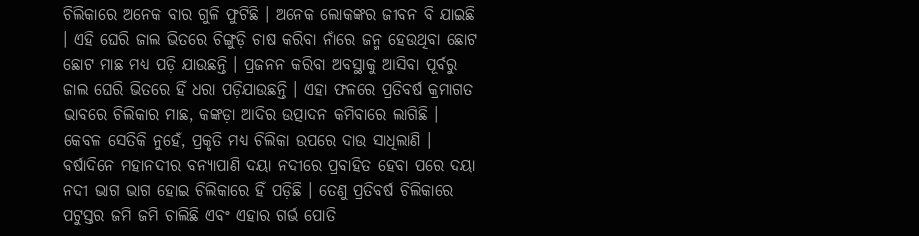ଚିଲିକାରେ ଅନେକ ବାର ଗୁଳି ଫୁଟିଛି । ଅନେକ ଲୋକଙ୍କର ଜୀବନ ବି ଯାଇଛି । ଏହି ଘେରି ଜାଲ ଭିତରେ ଚିଙ୍ଗୁଡ଼ି ଚାଷ କରିବା ନାଁରେ ଜନ୍ମ ହେଉଥିବା ଛୋଟ ଛୋଟ ମାଛ ମଧ୍ୟ ପଡ଼ି ଯାଉଛନ୍ତି । ପ୍ରଜନନ କରିବା ଅବସ୍ଥାକୁ ଆସିବା ପୂର୍ବରୁ ଜାଲ ଘେରି ଭିତରେ ହିଁ ଧରା ପଡ଼ିଯାଉଛନ୍ତି । ଏହା ଫଳରେ ପ୍ରତିବର୍ଷ କ୍ରମାଗତ ଭାବରେ ଚିଲିକାର ମାଛ, କଙ୍କଡ଼ା ଆଦିର ଉତ୍ପାଦନ କମିବାରେ ଲାଗିଛି ।
କେବଳ ସେତିକି ନୁହେଁ, ପ୍ରକୃତି ମଧ୍ୟ ଚିଲିକା ଉପରେ ଦାଉ ସାଧିଲାଣି । ବର୍ଷାଦିନେ ମହାନଦୀର ବନ୍ୟାପାଣି ଦୟା ନଦୀରେ ପ୍ରବାହିତ ହେବା ପରେ ଦୟା ନଦୀ ଭାଗ ଭାଗ ହୋଇ ଚିଲିକାରେ ହିଁ ପଡ଼ିଛି । ତେଣୁ ପ୍ରତିବର୍ଷ ଚିଲିକାରେ ପଟୁସ୍ତର ଜମି ଜମି ଚାଲିଛି ଏବଂ ଏହାର ଗର୍ଭ ପୋତି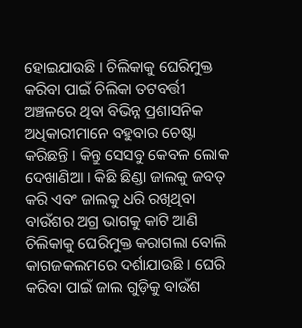ହୋଇଯାଉଛି । ଚିଲିକାକୁ ଘେରିମୁକ୍ତ କରିବା ପାଇଁ ଚିଲିକା ତଟବର୍ତ୍ତୀ ଅଞ୍ଚଳରେ ଥିବା ବିଭିନ୍ନ ପ୍ରଶାସନିକ ଅଧିକାରୀମାନେ ବହୁବାର ଚେଷ୍ଟା କରିଛନ୍ତି । କିନ୍ତୁ ସେସବୁ କେବଳ ଲୋକ ଦେଖାଣିଆ । କିଛି ଛିଣ୍ଡା ଜାଲକୁ ଜବତ୍ କରି ଏବଂ ଜାଲକୁ ଧରି ରଖିଥିବା ବାଉଁଶର ଅଗ୍ର ଭାଗକୁ କାଟି ଆଣି ଚିଲିକାକୁ ଘେରିମୁକ୍ତ କରାଗଲା ବୋଲି କାଗଜକଲମରେ ଦର୍ଶାଯାଉଛି । ଘେରି କରିବା ପାଇଁ ଜାଲ ଗୁଡ଼ିକୁ ବାଉଁଶ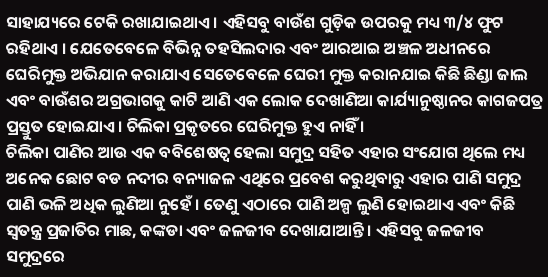ସାହାଯ୍ୟରେ ଟେକି ରଖାଯାଇଥାଏ । ଏହିସବୁ ବାଉଁଶ ଗୁଡ଼ିକ ଉପରକୁ ମଧ୍ୟ ୩/୪ ଫୁଟ ରହିଥାଏ । ଯେତେବେଳେ ବିଭିନ୍ନ ତହସିଲଦାର ଏବଂ ଆରଆଇ ଅଞ୍ଚଳ ଅଧୀନରେ ଘେରିମୁକ୍ତ ଅଭିଯାନ କରାଯାଏ ସେତେବେଳେ ଘେରୀ ମୁକ୍ତ କରାନଯାଇ କିଛି ଛିଣ୍ଡା ଜାଲ ଏବଂ ବାଉଁଶର ଅଗ୍ରଭାଗକୁ କାଟି ଆଣି ଏକ ଲୋକ ଦେଖାଣିଆ କାର୍ଯ୍ୟାନୁଷ୍ଠାନର କାଗଜପତ୍ର ପ୍ରସ୍ତୁତ ହୋଇଯାଏ । ଚିଲିକା ପ୍ରକୃତରେ ଘେରିମୁକ୍ତ ହୁଏ ନାହିଁ ।
ଚିଲିକା ପାଣିର ଆଉ ଏକ ବବିଶେଷତ୍ୱ ହେଲା ସମୁଦ୍ର ସହିତ ଏହାର ସଂଯୋଗ ଥିଲେ ମଧ୍ୟ ଅନେକ ଛୋଟ ବଡ ନଦୀର ବନ୍ୟାଜଳ ଏଥିରେ ପ୍ରବେଶ କରୁଥିବାରୁ ଏହାର ପାଣି ସମୁଦ୍ର ପାଣି ଭଳି ଅଧିକ ଲୁଣିଆ ନୁହେଁ । ତେଣୁ ଏଠାରେ ପାଣି ଅଳ୍ପ ଲୁଣି ହୋଇଥାଏ ଏବଂ କିଛି ସ୍ୱତନ୍ତ୍ର ପ୍ରଜାତିର ମାଛ, କଙ୍କଡା ଏବଂ ଜଳଜୀବ ଦେଖାଯାଆନ୍ତି । ଏହିସବୁ ଜଳଜୀବ ସମୁଦ୍ରରେ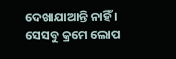ଦେଖାଯାଆନ୍ତି ନାହିଁ । ସେସବୁ କ୍ରମେ ଲୋପ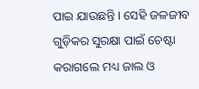ପାଇ ଯାଉଛନ୍ତି । ସେହି ଜଳଜୀବ ଗୁଡ଼ିକର ସୁରକ୍ଷା ପାଇଁ ଚେଷ୍ଟା କରାଗଲେ ମଧ୍ୟ ଜାଲ ଓ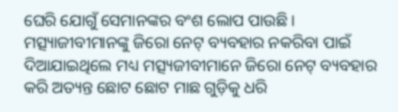ଘେରି ଯୋଗୁଁ ସେମାନଙ୍କର ବଂଶ ଲୋପ ପାଉଛି । ମତ୍ସ୍ୟାଜୀବୀମାନଙ୍କୁ ଜିରୋ ନେଟ୍ ବ୍ୟବହାର ନକରିବା ପାଇଁ ଦିଆଯାଇଥିଲେ ମଧ୍ୟ ମତ୍ସ୍ୟଜୀବୀମାନେ ଜିରୋ ନେଟ୍ ବ୍ୟବହାର କରି ଅତ୍ୟନ୍ତ ଛୋଟ ଛୋଟ ମାଛ ଗୁଡ଼ିକୁ ଧରି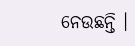ନେଉଛନ୍ତି ।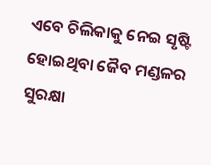ଏବେ ଚିଲିକାକୁ ନେଇ ସୃଷ୍ଟି ହୋଇଥିବା ଜୈବ ମଣ୍ଡଳର ସୁରକ୍ଷା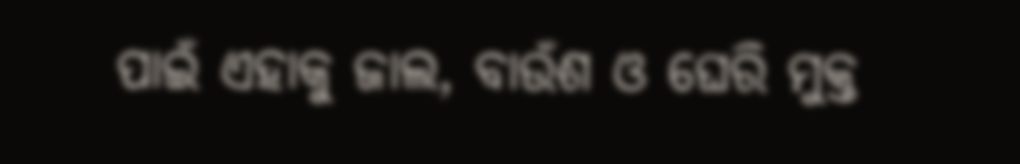ପାଇଁ ଏହାକୁ ଜାଲ, ବାଉଁଶ ଓ ଘେରି ମୁକ୍ତ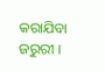କରାଯିବା ଜରୁରୀ ।